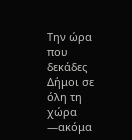Την ώρα που δεκάδες Δήμοι σε όλη τη χώρα —ακόμα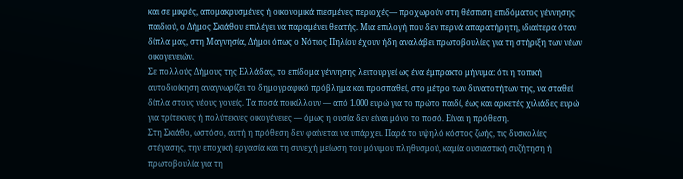και σε μικρές, απομακρυσμένες ή οικονομικά πιεσμένες περιοχές— προχωρούν στη θέσπιση επιδόματος γέννησης παιδιού, ο Δήμος Σκιάθου επιλέγει να παραμένει θεατής. Μια επιλογή που δεν περνά απαρατήρητη, ιδιαίτερα όταν δίπλα μας, στη Μαγνησία, Δήμοι όπως ο Νότιος Πηλίου έχουν ήδη αναλάβει πρωτοβουλίες για τη στήριξη των νέων οικογενειών.
Σε πολλούς Δήμους της Ελλάδας, το επίδομα γέννησης λειτουργεί ως ένα έμπρακτο μήνυμα: ότι η τοπική αυτοδιοίκηση αναγνωρίζει το δημογραφικό πρόβλημα και προσπαθεί, στο μέτρο των δυνατοτήτων της, να σταθεί δίπλα στους νέους γονείς. Τα ποσά ποικίλλουν — από 1.000 ευρώ για το πρώτο παιδί, έως και αρκετές χιλιάδες ευρώ για τρίτεκνες ή πολύτεκνες οικογένειες — όμως η ουσία δεν είναι μόνο το ποσό. Είναι η πρόθεση.
Στη Σκιάθο, ωστόσο, αυτή η πρόθεση δεν φαίνεται να υπάρχει. Παρά το υψηλό κόστος ζωής, τις δυσκολίες στέγασης, την εποχική εργασία και τη συνεχή μείωση του μόνιμου πληθυσμού, καμία ουσιαστική συζήτηση ή πρωτοβουλία για τη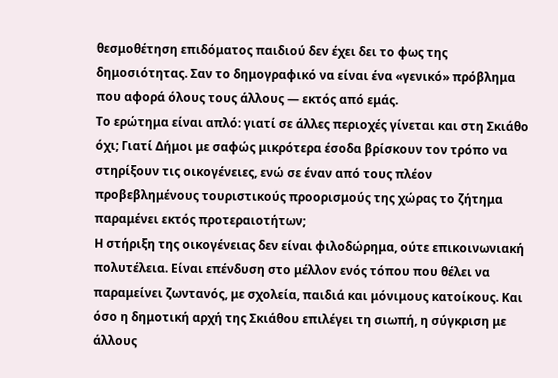θεσμοθέτηση επιδόματος παιδιού δεν έχει δει το φως της δημοσιότητας. Σαν το δημογραφικό να είναι ένα «γενικό» πρόβλημα που αφορά όλους τους άλλους — εκτός από εμάς.
Το ερώτημα είναι απλό: γιατί σε άλλες περιοχές γίνεται και στη Σκιάθο όχι; Γιατί Δήμοι με σαφώς μικρότερα έσοδα βρίσκουν τον τρόπο να στηρίξουν τις οικογένειες, ενώ σε έναν από τους πλέον προβεβλημένους τουριστικούς προορισμούς της χώρας το ζήτημα παραμένει εκτός προτεραιοτήτων;
Η στήριξη της οικογένειας δεν είναι φιλοδώρημα, ούτε επικοινωνιακή πολυτέλεια. Είναι επένδυση στο μέλλον ενός τόπου που θέλει να παραμείνει ζωντανός, με σχολεία, παιδιά και μόνιμους κατοίκους. Και όσο η δημοτική αρχή της Σκιάθου επιλέγει τη σιωπή, η σύγκριση με άλλους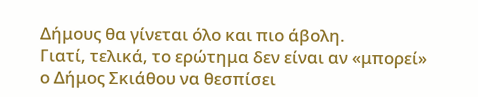Δήμους θα γίνεται όλο και πιο άβολη.
Γιατί, τελικά, το ερώτημα δεν είναι αν «μπορεί» ο Δήμος Σκιάθου να θεσπίσει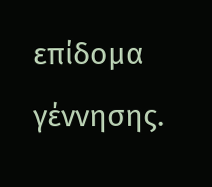επίδομα γέννησης.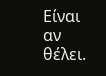Είναι αν θέλει.